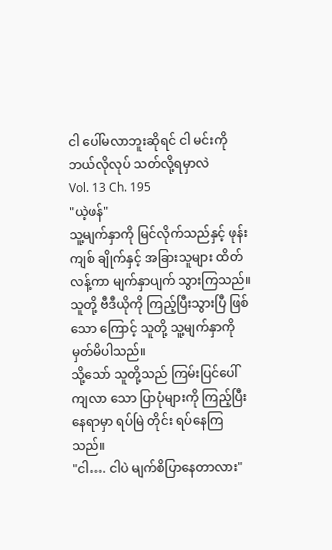ငါ ပေါ်မလာဘူးဆိုရင် ငါ မင်းကို ဘယ်လိုလုပ် သတ်လို့ရမှာလဲ
Vol. 13 Ch. 195
"ယဲ့ဖန်"
သူ့မျက်နှာကို မြင်လိုက်သည်နှင့် ဖုန်းကျစ် ချိုက်နှင့် အခြားသူများ ထိတ်လန့်ကာ မျက်နှာပျက် သွားကြသည်။
သူတို့ ဗီဒီယိုကို ကြည့်ပြီးသွားပြီ ဖြစ်သော ကြောင့် သူတို့ သူ့မျက်နှာကို မှတ်မိပါသည်။
သို့သော် သူတို့သည် ကြမ်းပြင်ပေါ် ကျလာ သော ပြာပုံများကို ကြည့်ပြီး နေရာမှာ ရပ်မြဲ တိုင်း ရပ်နေကြသည်။
"ငါ…. ငါပဲ မျက်စိပြာနေတာလား"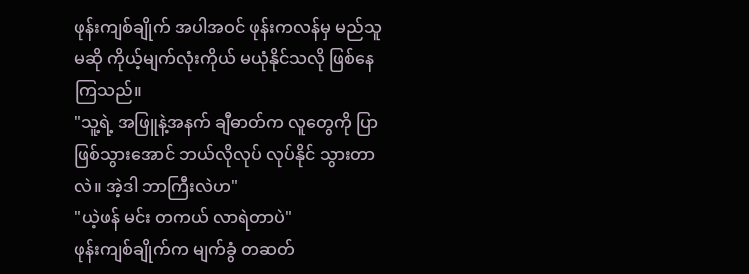ဖုန်းကျစ်ချိုက် အပါအဝင် ဖုန်းကလန်မှ မည်သူမဆို ကိုယ့်မျက်လုံးကိုယ် မယုံနိုင်သလို ဖြစ်နေကြသည်။
"သူ့ရဲ့ အဖြူနဲ့အနက် ချီဓာတ်က လူတွေကို ပြာဖြစ်သွားအောင် ဘယ်လိုလုပ် လုပ်နိုင် သွားတာလဲ။ အဲ့ဒါ ဘာကြီးလဲဟ"
"ယဲ့ဖန် မင်း တကယ် လာရဲတာပဲ"
ဖုန်းကျစ်ချိုက်က မျက်ခွံ တဆတ်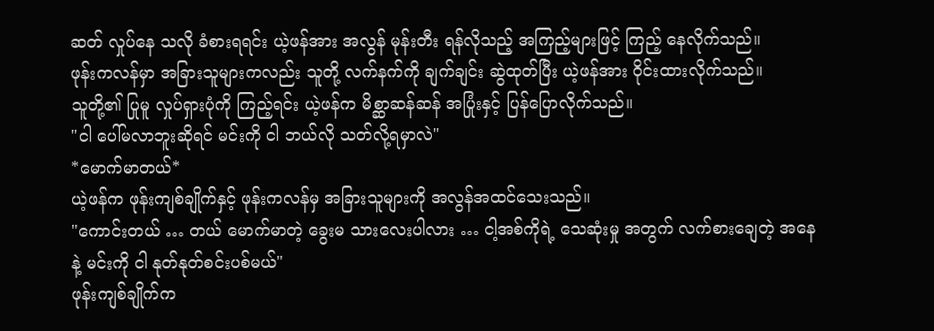ဆတ် လှုပ်နေ သလို ခံစားရရင်း ယဲ့ဖန်အား အလွန် မုန်းတီး ရန်လိုသည့် အကြည့်များဖြင့် ကြည့် နေလိုက်သည်။
ဖုန်းကလန်မှာ အခြားသူများကလည်း သူတို့ လက်နက်ကို ချက်ချင်း ဆွဲထုတ်ပြီး ယဲ့ဖန်အား ဝိုင်းထားလိုက်သည်။
သူတို့၏ ပြုမူ လှုပ်ရှားပုံကို ကြည့်ရင်း ယဲ့ဖန်က မိစ္ဆာဆန်ဆန် အပြုံးနှင့် ပြန်ပြောလိုက်သည်။
"ငါ ပေါ်မလာဘူးဆိုရင် မင်းကို ငါ ဘယ်လို သတ်လို့ရမှာလဲ"
*မောက်မာတယ်*
ယဲ့ဖန်က ဖုန်းကျစ်ချိုက်နှင့် ဖုန်းကလန်မှ အခြားသူများကို အလွန်အထင်သေးသည်။
"ကောင်းတယ် … တယ် မောက်မာတဲ့ ခွေးမ သားလေးပါလား … ငါ့အစ်ကိုရဲ့ သေဆုံးမှု အတွက် လက်စားချေတဲ့ အနေနဲ့ မင်းကို ငါ နုတ်နုတ်စင်းပစ်မယ်"
ဖုန်းကျစ်ချိုက်က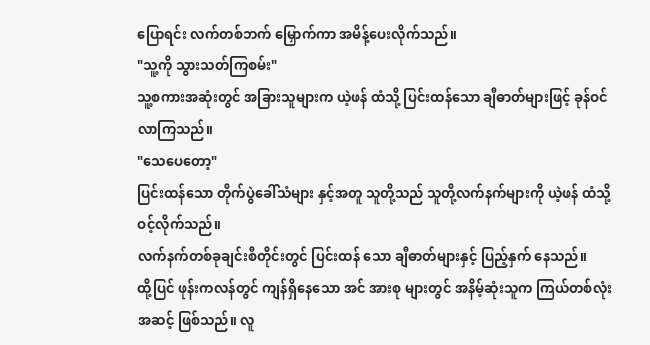ပြောရင်း လက်တစ်ဘက် မြှောက်ကာ အမိန့်ပေးလိုက်သည်။
"သူ့ကို သွားသတ်ကြစမ်း"
သူ့စကားအဆုံးတွင် အခြားသူများက ယဲ့ဖန် ထံသို့ ပြင်းထန်သော ချီဓာတ်များဖြင့် ခုန်ဝင် လာကြသည်။
"သေပေတော့"
ပြင်းထန်သော တိုက်ပွဲခေါ်သံများ နှင့်အတူ သူတို့သည် သူတို့လက်နက်များကို ယဲ့ဖန် ထံသို့ ဝင့်လိုက်သည်။
လက်နက်တစ်ခုချင်းစီတိုင်းတွင် ပြင်းထန် သော ချီဓာတ်များနှင့် ပြည့်နှက် နေသည်။
ထို့ပြင် ဖုန်းကလန်တွင် ကျန်ရှိနေသော အင် အားစု များတွင် အနိမ့်ဆုံးသူက ကြယ်တစ်လုံး အဆင့် ဖြစ်သည်။ လူ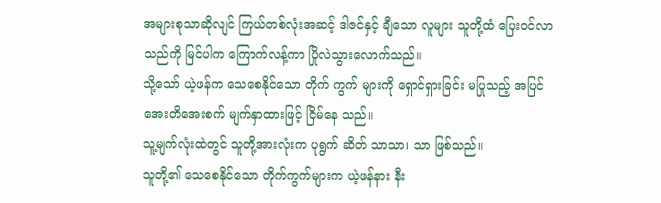အများစုသာဆိုလျင် ကြယ်တစ်လုံးအဆင့် ဒါဇင်နှင့် ချီသော လူများ သူတို့ထံ ပြေးဝင်လာသည်ကို မြင်ပါက ကြောက်လန့်ကာ ပြိုလဲသွားလောက်သည်။
သို့သော် ယဲ့ဖန်က သေစေနိုင်သော တိုက် ကွက် များကို ရှောင်ရှားခြင်း မပြုသည့် အပြင် အေးတိအေးစက် မျက်နှာထားဖြင့် ငြိမ်နေ သည်။
သူ့မျက်လုံးထဲတွင် သူတို့အားလုံးက ပုရွက် ဆိတ် သာသာ၊ သာ ဖြစ်သည်။
သူတို့၏ သေစေနိုင်သော တိုက်ကွက်များက ယဲ့ဖန်နား နီး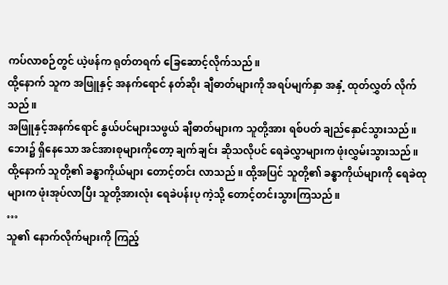ကပ်လာစဉ်တွင် ယဲ့ဖန်က ရုတ်တရက် ခြေဆောင့်လိုက်သည်။
ထို့နောက် သူက အဖြူနှင့် အနက်ရောင် နတ်ဆိုး ချီဓာတ်များကို အရပ်မျက်နှာ အနှံ့ ထုတ်လွှတ် လိုက်သည်။
အဖြူနှင့်အနက်ရောင် နွယ်ပင်များသဖွယ် ချီဓာတ်များက သူတို့အား ရစ်ပတ် ချည်နှောင်သွားသည်။
ဘေး၌ ရှိနေသော အင်အားစုများကိုတော့ ချက်ချင်း ဆိုသလိုပင် ရေခဲလွှာများက ဖုံးလွှမ်းသွားသည်။
ထို့နောက် သူတို့၏ ခန္ဓာကိုယ်များ တောင့်တင်း လာသည်။ ထို့အပြင် သူတို့၏ ခန္ဓာကိုယ်များကို ရေခဲထုများက ဖုံးအုပ်လာပြီး သူတို့အားလုံး ရေခဲပန်းပု ကဲ့သို့ တောင့်တင်းသွားကြသည်။
…
သူ၏ နောက်လိုက်များကို ကြည့်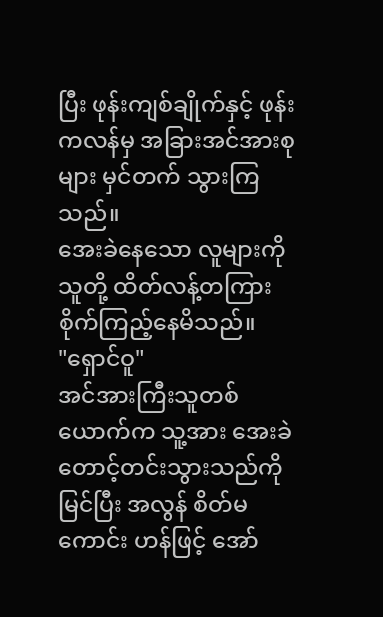ပြီး ဖုန်းကျစ်ချိုက်နှင့် ဖုန်းကလန်မှ အခြားအင်အားစုများ မှင်တက် သွားကြသည်။
အေးခဲနေသော လူများကို သူတို့ ထိတ်လန့်တကြား စိုက်ကြည့်နေမိသည်။
"ရှောင်ဝူ"
အင်အားကြီးသူတစ်ယောက်က သူ့အား အေးခဲ တောင့်တင်းသွားသည်ကို မြင်ပြီး အလွန် စိတ်မကောင်း ဟန်ဖြင့် အော်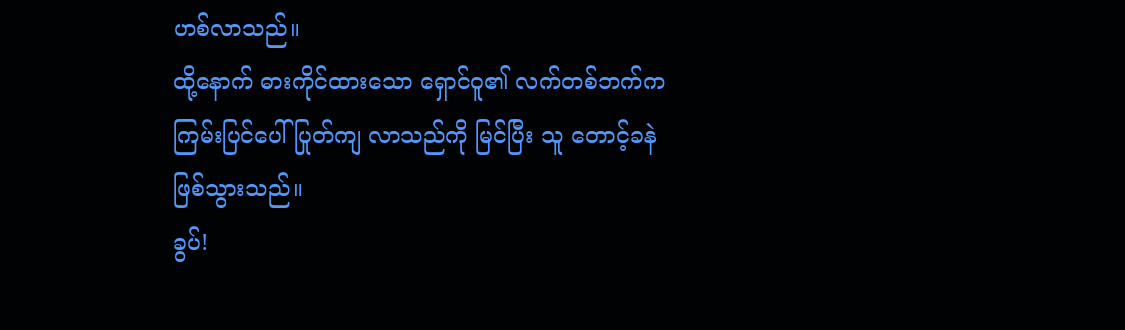ဟစ်လာသည်။
ထို့နောက် ဓားကိုင်ထားသော ရှောင်ဝူ၏ လက်တစ်ဘက်က ကြမ်းပြင်ပေါ် ပြုတ်ကျ လာသည်ကို မြင်ပြီး သူ တောင့်ခနဲ ဖြစ်သွားသည်။
ခွပ်!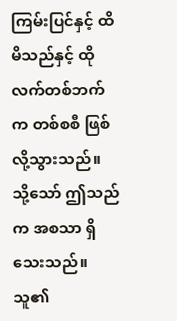ကြမ်းပြင်နှင့် ထိမိသည်နှင့် ထိုလက်တစ်ဘက်က တစ်စစီ ဖြစ်လို့သွားသည်။
သို့သော် ဤသည်က အစသာ ရှိသေးသည်။ သူ၏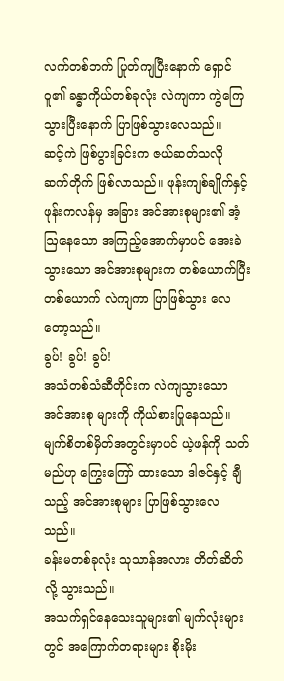လက်တစ်ဘက် ပြုတ်ကျပြီးနောက် ရှောင်ဝူ၏ ခန္ဓာကိုယ်တစ်ခုလုံး လဲကျကာ ကွဲကြေသွားပြီးနောက် ပြာဖြစ်သွားလေသည်။
ဆင့်ကဲ ဖြစ်ပွားခြင်းက ဇယ်ဆတ်သလို ဆက်တိုက် ဖြစ်လာသည်။ ဖုန်းကျစ်ချိုက်နှင့် ဖုန်းကလန်မှ အခြား အင်အားစုများ၏ အံ့ဩနေသော အကြည့်အောက်မှာပင် အေးခဲသွားသော အင်အားစုများက တစ်ယောက်ပြီး တစ်ယောက် လဲကျကာ ပြာဖြစ်သွား လေတော့သည်။
ခွပ်! ခွပ်! ခွပ်!
အသံတစ်သံဆီတိုင်းက လဲကျသွားသော အင်အားစု များကို ကိုယ်စားပြုနေသည်။
မျက်စိတစ်မှိတ်အတွင်းမှာပင် ယဲ့ဖန်ကို သတ်မည်ဟု ကြွေးကြော် ထားသော ဒါဇင်နှင့် ချီသည့် အင်အားစုများ ပြာဖြစ်သွားလေသည်။
ခန်းမတစ်ခုလုံး သုသာန်အလား တိတ်ဆိတ်လို့ သွားသည်။
အသက်ရှင်နေသေးသူများ၏ မျက်လုံးများတွင် အကြောက်တရားများ စိုးမိုး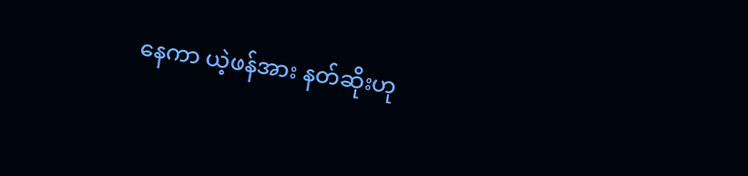နေကာ ယဲ့ဖန်အား နတ်ဆိုးဟု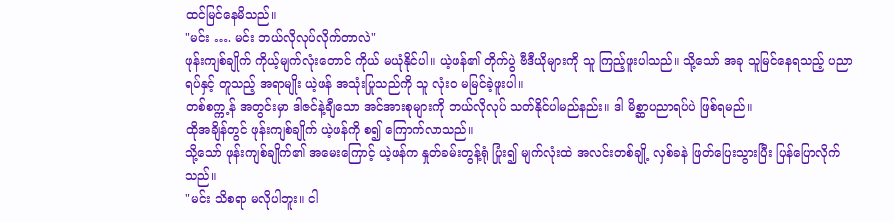ထင်မြင်နေမိသည်။
"မင်း …. မင်း ဘယ်လိုလုပ်လိုက်တာလဲ"
ဖုန်းကျစ်ချိုက် ကိုယ့်မျက်လုံးတောင် ကိုယ် မယုံနိုင်ပါ။ ယဲ့ဖန်၏ တိုက်ပွဲ ဗီဒီယိုများကို သူ ကြည့်ဖူးပါသည်။ သို့သော် အခု သူမြင်နေရသည့် ပညာရပ်နှင့် တူသည့် အရာမျိုး ယဲ့ဖန် အသုံးပြုသည်ကို သူ လုံးဝ မမြင်ခဲ့ဖူးပါ။
တစ်စက္က့န် အတွင်းမှာ ဒါဇင်နဲ့ချီသော အင်အားစုများကို ဘယ်လိုလုပ် သတ်နိုင်ပါမည်နည်း။ ဒါ မိစ္ဆာပညာရပ်ပဲ ဖြစ်ရမည်။
ထိုအချိန်တွင် ဖုန်းကျစ်ချိုက် ယဲ့ဖန်ကို စ၍ ကြောက်လာသည်။
သို့သော် ဖုန်းကျစ်ချိုက်၏ အမေးကြောင့် ယဲ့ဖန်က နှုတ်ခမ်းတွန့်ရုံ ပြုံး၍ မျက်လုံးထဲ အလင်းတစ်ချို့ လှစ်ခနဲ ဖြတ်ပြေးသွားပြီး ပြန်ပြောလိုက်သည်။
"မင်း သိစရာ မလိုပါဘူး။ ငါ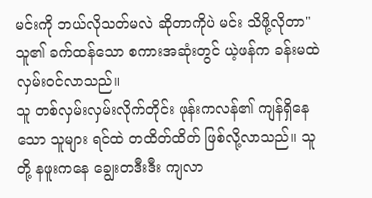မင်းကို ဘယ်လိုသတ်မလဲ ဆိုတာကိုပဲ မင်း သိဖို့လိုတာ"
သူ၏ ခက်ထန်သော စကားအဆုံးတွင် ယဲ့ဖန်က ခန်းမထဲ လှမ်းဝင်လာသည်။
သူ တစ်လှမ်းလှမ်းလိုက်တိုင်း ဖုန်းကလန်၏ ကျန်ရှိနေသော သူများ ရင်ထဲ တထိတ်ထိတ် ဖြစ်လို့လာသည်။ သူတို့ နဖူးကနေ ချွေးတဒီးဒီး ကျလာ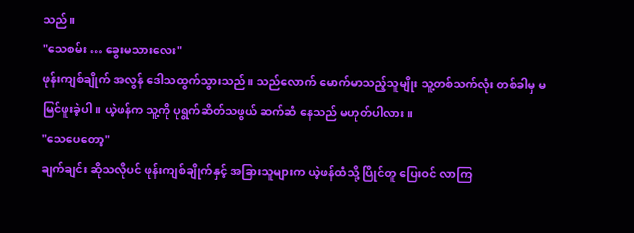သည်။
"သေစမ်း … ခွေးမသားလေး"
ဖုန်းကျစ်ချိုက် အလွန် ဒေါသထွက်သွားသည်။ သည်လောက် မောက်မာသည့်သူမျိုး သူ့တစ်သက်လုံး တစ်ခါမှ မမြင်ဖူးခဲ့ပါ။ ယဲ့ဖန်က သူ့ကို ပုရွက်ဆိတ်သဖွယ် ဆက်ဆံ နေသည် မဟုတ်ပါလား။
"သေပေတော့"
ချက်ချင်း ဆိုသလိုပင် ဖုန်းကျစ်ချိုက်နှင့် အခြားသူများက ယဲ့ဖန်ထံသို့ ပြိုင်တူ ပြေးဝင် လာကြ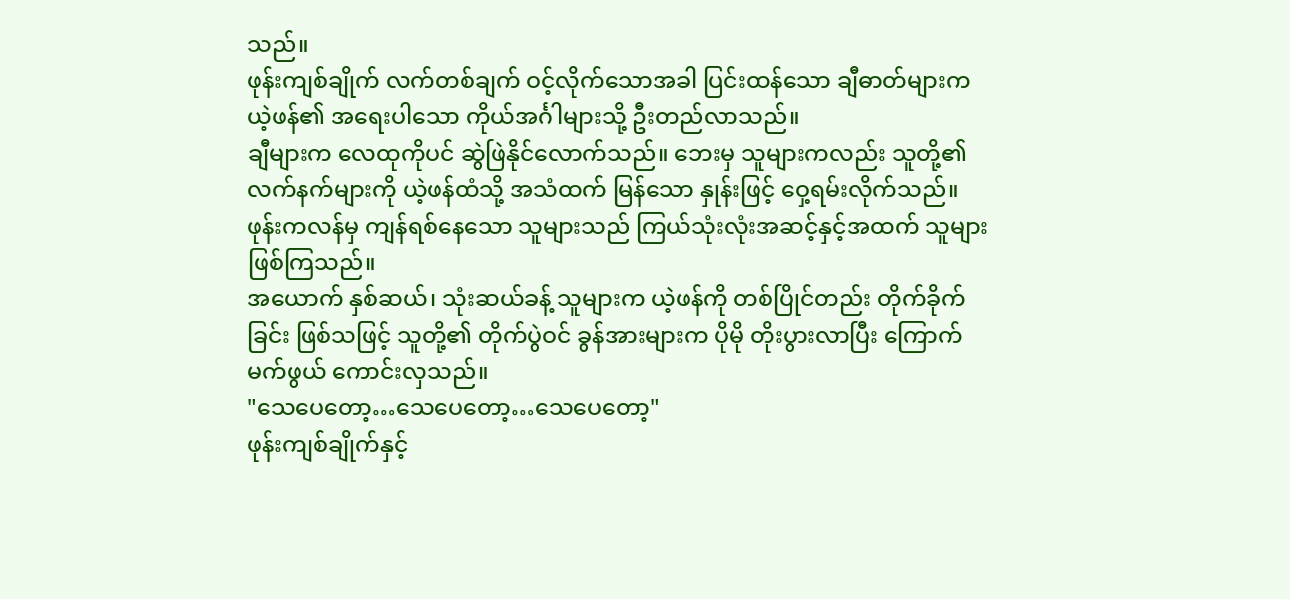သည်။
ဖုန်းကျစ်ချိုက် လက်တစ်ချက် ဝင့်လိုက်သောအခါ ပြင်းထန်သော ချီဓာတ်များက ယဲ့ဖန်၏ အရေးပါသော ကိုယ်အင်္ဂါများသို့ ဦးတည်လာသည်။
ချီများက လေထုကိုပင် ဆွဲဖြဲနိုင်လောက်သည်။ ဘေးမှ သူများကလည်း သူတို့၏ လက်နက်များကို ယဲ့ဖန်ထံသို့ အသံထက် မြန်သော နှုန်းဖြင့် ဝှေ့ရမ်းလိုက်သည်။
ဖုန်းကလန်မှ ကျန်ရစ်နေသော သူများသည် ကြယ်သုံးလုံးအဆင့်နှင့်အထက် သူများ ဖြစ်ကြသည်။
အယောက် နှစ်ဆယ်၊ သုံးဆယ်ခန့် သူများက ယဲ့ဖန်ကို တစ်ပြိုင်တည်း တိုက်ခိုက်ခြင်း ဖြစ်သဖြင့် သူတို့၏ တိုက်ပွဲဝင် ခွန်အားများက ပိုမို တိုးပွားလာပြီး ကြောက်မက်ဖွယ် ကောင်းလှသည်။
"သေပေတော့…သေပေတော့…သေပေတော့"
ဖုန်းကျစ်ချိုက်နှင့်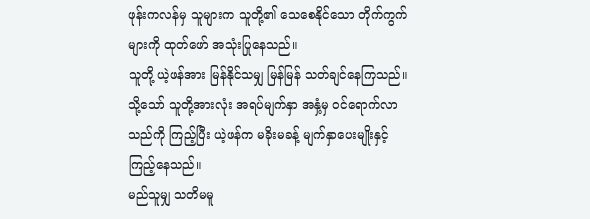ဖုန်းကလန်မှ သူများက သူတို့၏ သေစေနိုင်သော တိုက်ကွက်များကို ထုတ်ဖော် အသုံးပြုနေသည်။
သူတို့ ယဲ့ဖန်အား မြန်နိုင်သမျှ မြန်မြန် သတ်ချင်နေကြသည်။
သို့သော် သူတို့အားလုံး အရပ်မျက်နှာ အနှံ့မှ ဝင်ရောက်လာသည်ကို ကြည့်ပြီး ယဲ့ဖန်က မခိုးမခန့် မျက်နှာပေးမျိုးနှင့် ကြည့်နေသည်။
မည်သူမျှ သတိမမူ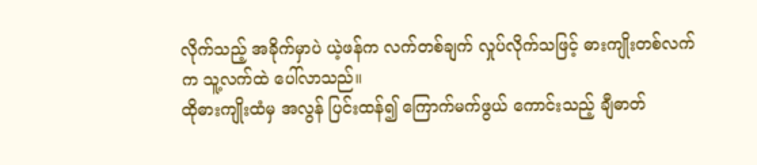လိုက်သည့် အခိုက်မှာပဲ ယဲ့ဖန်က လက်တစ်ချက် လှုပ်လိုက်သဖြင့် ဓားကျိုးတစ်လက်က သူ့လက်ထဲ ပေါ်လာသည်။
ထိုဓားကျိုးထံမှ အလွန် ပြင်းထန်၍ ကြောက်မက်ဖွယ် ကောင်းသည့် ချီဓာတ်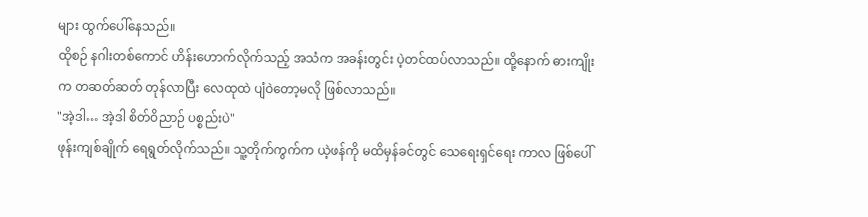များ ထွက်ပေါ်နေသည်။
ထိုစဉ် နဂါးတစ်ကောင် ဟိန်းဟောက်လိုက်သည့် အသံက အခန်းတွင်း ပဲ့တင်ထပ်လာသည်။ ထို့နောက် ဓားကျိုးက တဆတ်ဆတ် တုန်လာပြီး လေထုထဲ ပျံဝဲတော့မလို ဖြစ်လာသည်။
"အဲ့ဒါ… အဲ့ဒါ စိတ်ဝိညာဉ် ပစ္စည်းပဲ"
ဖုန်းကျစ်ချိုက် ရေရွတ်လိုက်သည်။ သူ့တိုက်ကွက်က ယဲ့ဖန်ကို မထိမှန်ခင်တွင် သေရေးရှင်ရေး ကာလ ဖြစ်ပေါ်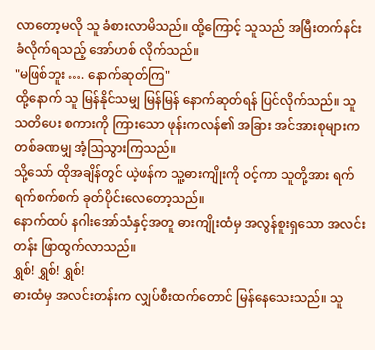လာတော့မလို သူ ခံစားလာမိသည်။ ထို့ကြောင့် သူသည် အမြီးတက်နင်းခံလိုက်ရသည့် အော်ဟစ် လိုက်သည်။
"မဖြစ်ဘူး …. နောက်ဆုတ်ကြ"
ထို့နောက် သူ မြန်နိုင်သမျှ မြန်မြန် နောက်ဆုတ်ရန် ပြင်လိုက်သည်။ သူ သတိပေး စကားကို ကြားသော ဖုန်းကလန်၏ အခြား အင်အားစုများက တစ်ခဏမျှ အံ့ဩသွားကြသည်။
သို့သော် ထိုအချိန်တွင် ယဲ့ဖန်က သူ့ဓားကျိုးကို ဝင့်ကာ သူတို့အား ရက်ရက်စက်စက် ခုတ်ပိုင်းလေတော့သည်။
နောက်ထပ် နဂါးအော်သံနှင့်အတူ ဓားကျိုးထံမှ အလွန်စူးရှသော အလင်းတန်း ဖြာထွက်လာသည်။
ရွှစ်! ရွှစ်! ရွှစ်!
ဓားထံမှ အလင်းတန်းက လျှပ်စီးထက်တောင် မြန်နေသေးသည်။ သူ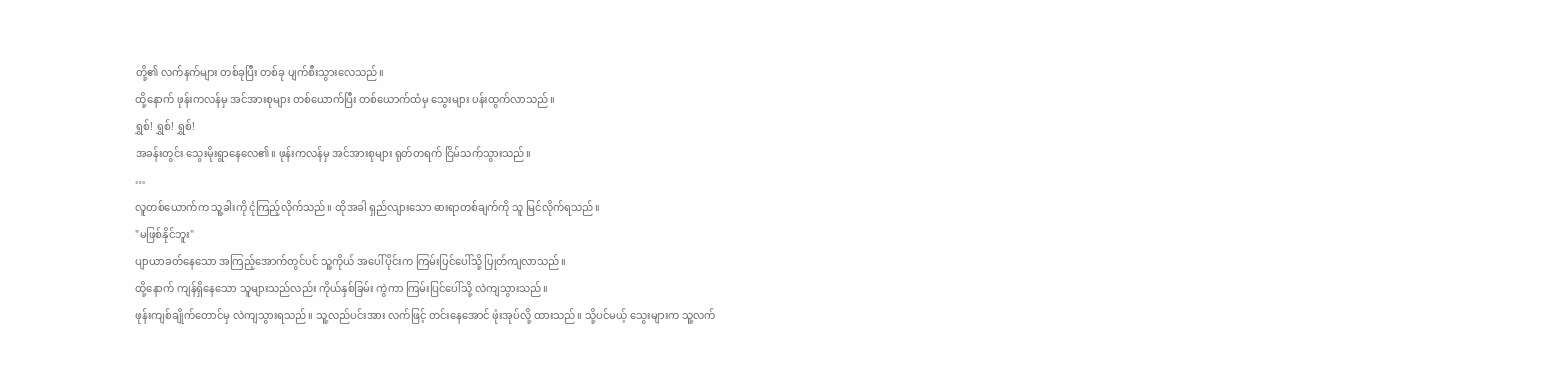တို့၏ လက်နက်များ တစ်ခုပြီး တစ်ခု ပျက်စီးသွားလေသည်။
ထို့နောက် ဖုန်းကလန်မှ အင်အားစုများ တစ်ယောက်ပြီး တစ်ယောက်ထံမှ သွေးများ ပန်းထွက်လာသည်။
ရွှစ်! ရွှစ်! ရွှစ်!
အခန်းတွင်း သွေးမိုးရွာနေလေ၏။ ဖုန်းကလန်မှ အင်အားစုများ ရုတ်တရက် ငြိမ်သက်သွားသည်။
…
လူတစ်ယောက်က သူ့ခါးကို ငုံကြည့်လိုက်သည်။ ထိုအခါ ရှည်လျားသော ဓားရာတစ်ချက်ကို သူ မြင်လိုက်ရသည်။
"မဖြစ်နိုင်ဘူး"
ပျာယာခတ်နေသော အကြည့်အောက်တွင်ပင် သူ့ကိုယ် အပေါ်ပိုင်းက ကြမ်းပြင်ပေါ်သို့ ပြုတ်ကျလာသည်။
ထို့နောက် ကျန်ရှိနေသော သူများသည်လည်း ကိုယ်နှစ်ခြမ်း ကွဲကာ ကြမ်းပြင်ပေါ်သို့ လဲကျသွားသည်။
ဖုန်းကျစ်ချိုက်တောင်မှ လဲကျသွားရသည်။ သူ့လည်ပင်းအား လက်ဖြင့် တင်းနေအောင် ဖုံးအုပ်လို့ ထားသည်။ သို့ပင်မယ့် သွေးများက သူ့လက်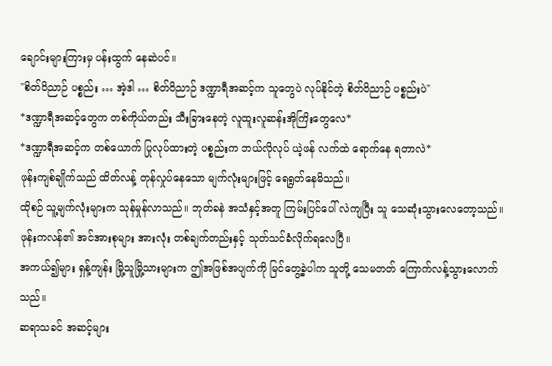ချောင်းများကြားမှ ပန်းထွက် နေဆဲပင်။
"စိတ်ဝိညာဉ် ပစ္စည်း … အဲ့ဒါ … စိတ်ဝိညာဉ် ဒဏ္ဍာရီအဆင့်က သူတွေပဲ လုပ်နိုင်တဲ့ စိတ်ဝိညာဉ် ပစ္စည်းပဲ"
*ဒဏ္ဍာရီအဆင့်တွေက တစ်ကိုယ်တည်း သီးခြားနေတဲ့ လူထူးလူဆန်းအိုကြိးတွေလေ*
*ဒဏ္ဍာရီအဆင့်က တစ်ယောက် ပြုလုပ်ထားတဲ့ ပစ္စည်းက ဘယ်လိုလုပ် ယဲ့ဖန် လက်ထဲ ရောက်နေ ရတာလဲ*
ဖုန်းကျစ်ချိုက်သည် ထိတ်လန့် တုန်လှုပ်နေသော မျက်လုံးများဖြင့် ရေရွတ်နေမိသည်။
ထိုစဉ် သူ့မျက်လုံးများက သုန်မှုန်လာသည်။ ဘုတ်ခနဲ အသံနှင့်အတူ ကြမ်းပြင်ပေါ် လဲကျပြီး သူ သေဆုံးသွားလေတော့သည်။
ဖုန်းကလန်၏ အင်အားစုများ အားလုံး တစ်ချက်တည်းနှင့် သုတ်သင်ခံလိုက်ရလေပြီ။
အကယ်၍များ ရှန့်ကျန်း မြို့သူမြို့သားများက ဤအဖြစ်အပျက်ကို မြင်တွေ့ခဲ့ပါက သူတို့ သေမတတ် ကြောက်လန့်သွားလောက်သည်။
ဆရာသခင် အဆင့်များ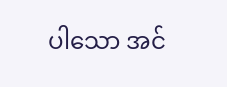ပါသော အင်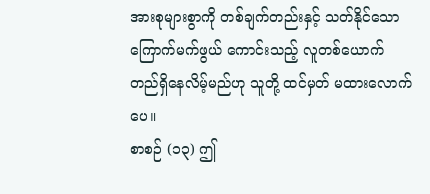အားစုများစွာကို တစ်ချက်တည်းနှင့် သတ်နိုင်သော ကြောက်မက်ဖွယ် ကောင်းသည့် လူတစ်ယောက် တည်ရှိနေလိမ့်မည်ဟု သူတို့ ထင်မှတ် မထားလောက်ပေ။
စာစဉ် (၁၃) ဤ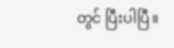တွင် ပြီးပါပြီ။